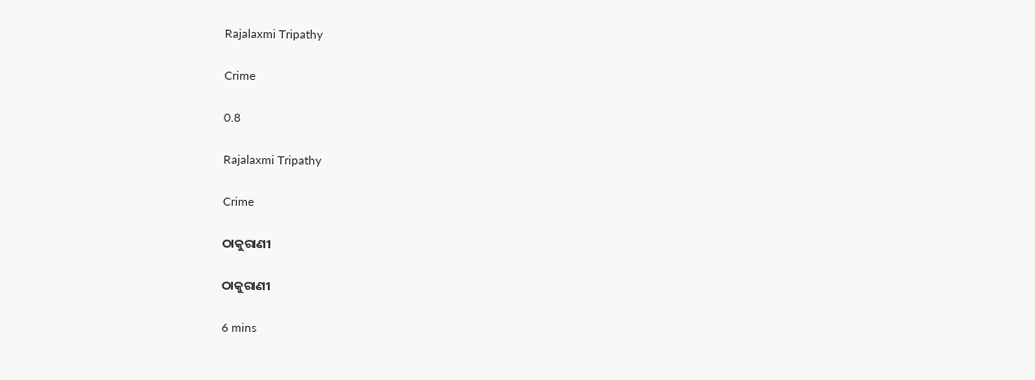Rajalaxmi Tripathy

Crime

0.8

Rajalaxmi Tripathy

Crime

ଠାକୁରାଣୀ

ଠାକୁରାଣୀ

6 mins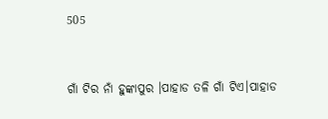505


ଗାଁ ଟିର ନାଁ ହୁଙ୍କାପୁର ।ପାହାଡ ତଳି ଗାଁ ଟିଏ।ପାହାଡ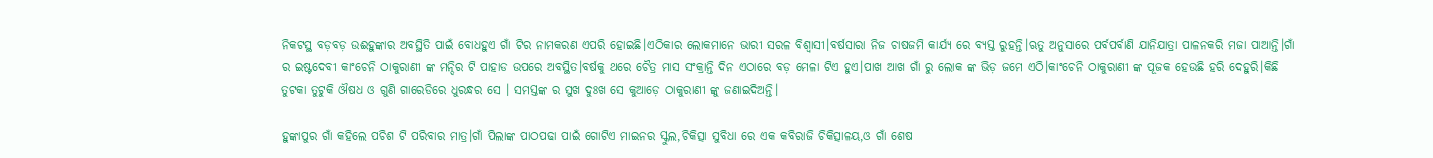ନିକଟସ୍ଥ ବଡ଼ବଡ଼ ଉଈହୁଙ୍କାର ଅବସ୍ଥିତି ପାଇଁ ବୋଧହୁଏ ଗାଁ ଟିର ନାମକରଣ ଏପରି ହୋଇଛି।ଏଠିକାର ଲୋକମାନେ ଭାରୀ ସରଳ ବିଶ୍ବାସୀ।ବର୍ଷସାରା ନିଜ ଚାଷଜମି କାର୍ଯ୍ୟ ରେ ବ୍ୟସ୍ତ ରୁହନ୍ତି।ଋତୁ ଅନୁସାରେ ପର୍ବପର୍ବାଣି ଯାନିଯାତ୍ରା ପାଳନକରି ମଜା ପାଆନ୍ତି।ଗାଁ ର ଇଷ୍ଟଦେବୀ କାଂଚେନି ଠାକୁରାଣୀ ଙ୍କ ମନ୍ଦିର ଟି ପାହାଡ ଉପରେ ଅବସ୍ଥିତ।ବର୍ଷକୁ ଥରେ ଚୈତ୍ର ମାସ ସଂକ୍ରାନ୍ତି ଦିନ ଏଠାରେ ବଡ଼ ମେଳା ଟିଏ ହୁଏ।ପାଖ ଆଖ ଗାଁ ରୁ ଲୋକ ଙ୍କ ଭିଡ଼ ଜମେ ଏଠି।କାଂଚେନି ଠାକୁରାଣୀ ଙ୍କ ପୂଜକ ହେଉଛି ହରି ଦେହୁରି।କିଛି ତୁଟକା ତୁଟୁକି ଔଷଧ ଓ ଗୁଣି ଗାରେଡିରେ ଧୁରନ୍ଧର ସେ । ସମସ୍ତଙ୍କ ର ସୁଖ ଦୁଃଖ ସେ କୁଆଡ଼େ ଠାକୁରାଣୀ ଙ୍କୁ ଜଣାଇଦିଅନ୍ତି।

ହୁଙ୍କାପୁର ଗାଁ କହିଲେ ପଚିଶ ଟି ପରିବାର ମାତ୍ର।ଗାଁ ପିଲାଙ୍କ ପାଠପଢା ପାଇଁ ଗୋଟିଏ ମାଇନର ସ୍କୁଲ,ଚିକିତ୍ସା ସୁବିଧା ରେ ଏକ କବିରାଜି ଚିକିତ୍ସାଳୟ,ଓ ଗାଁ ଶେଷ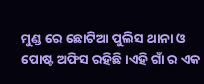ମୁଣ୍ଡ ରେ ଛୋଟିଆ ପୁଲିସ ଥାନା ଓ ପୋଷ୍ଟ ଅଫିସ ରହିଛି।ଏହି ଗାଁ ର ଏକ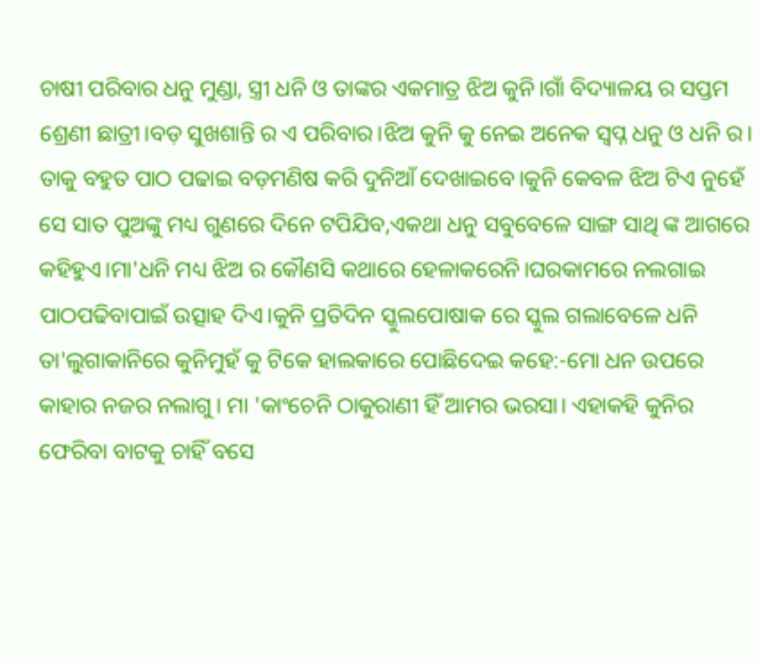ଚାଷୀ ପରିବାର ଧନୁ ମୁଣ୍ଡା, ସ୍ତ୍ରୀ ଧନି ଓ ତାଙ୍କର ଏକମାତ୍ର ଝିଅ କୁନି।ଗାଁ ବିଦ୍ୟାଳୟ ର ସପ୍ତମ ଶ୍ରେଣୀ ଛାତ୍ରୀ।ବଡ଼ ସୁଖଶାନ୍ତି ର ଏ ପରିବାର।ଝିଅ କୁନି କୁ ନେଇ ଅନେକ ସ୍ବପ୍ନ ଧନୁ ଓ ଧନି ର। ତାକୁ ବହୁତ ପାଠ ପଢାଇ ବଡ଼ମଣିଷ କରି ଦୁନିଆଁ ଦେଖାଇବେ।କୁନି କେବଳ ଝିଅ ଟିଏ ନୁହେଁ ସେ ସାତ ପୁଅଙ୍କୁ ମଧ୍ୟ ଗୁଣରେ ଦିନେ ଟପିଯିବ,ଏକଥା ଧନୁ ସବୁବେଳେ ସାଙ୍ଗ ସାଥି ଙ୍କ ଆଗରେ କହିହୁଏ।ମା'ଧନି ମଧ୍ୟ ଝିଅ ର କୌଣସି କଥାରେ ହେଳାକରେନି।ଘରକାମରେ ନଲଗାଇ ପାଠପଢିବାପାଇଁ ଉତ୍ସାହ ଦିଏ।କୁନି ପ୍ରତିଦିନ ସ୍କୁଲପୋଷାକ ରେ ସ୍କୁଲ ଗଲାବେଳେ ଧନି ତା'ଲୁଗାକାନିରେ କୁନିମୁହଁ କୁ ଟିକେ ହାଲକାରେ ପୋଛିଦେଇ କହେ:-ମୋ ଧନ ଉପରେ କାହାର ନଜର ନଲାଗୁ। ମା 'କାଂଚେନି ଠାକୁରାଣୀ ହିଁ ଆମର ଭରସା। ଏହାକହି କୁନିର ଫେରିବା ବାଟକୁ ଚାହିଁ ବସେ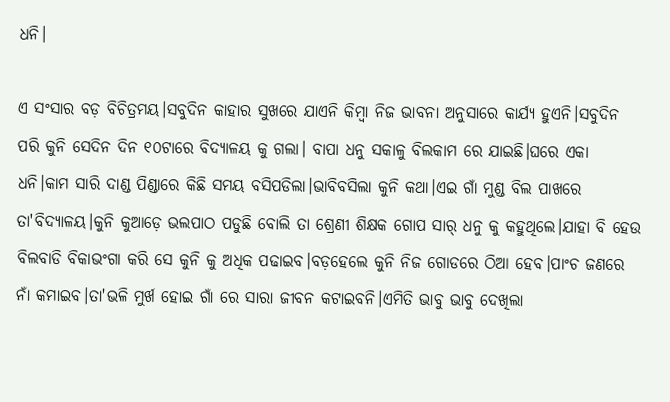ଧନି।

ଏ ସଂସାର ବଡ଼ ବିଚିତ୍ରମୟ।ସବୁଦିନ କାହାର ସୁଖରେ ଯାଏନି କିମ୍ବା ନିଜ ଭାବନା ଅନୁସାରେ କାର୍ଯ୍ୟ ହୁଏନି।ସବୁଦିନ ପରି କୁନି ସେଦିନ ଦିନ ୧୦ଟାରେ ବିଦ୍ୟାଳୟ କୁ ଗଲା। ବାପା ଧନୁ ସକାଳୁ ବିଲକାମ ରେ ଯାଇଛି।ଘରେ ଏକା ଧନି।କାମ ସାରି ଦାଣ୍ଡ ପିଣ୍ଡାରେ କିଛି ସମୟ ବସିପଡିଲା।ଭାବିବସିଲା କୁନି କଥା।ଏଇ ଗାଁ ମୁଣ୍ଡ ବିଲ ପାଖରେ ତା'ବିଦ୍ୟାଳୟ।କୁନି କୁଆଡ଼େ ଭଲପାଠ ପଡୁଛି ବୋଲି ତା ଶ୍ରେଣୀ ଶିକ୍ଷକ ଗୋପ ସାର୍ ଧନୁ କୁ କହୁଥିଲେ।ଯାହା ବି ହେଉ ବିଲବାଡି ବିକାଭଂଗା କରି ସେ କୁନି କୁ ଅଧିକ ପଢାଇବ।ବଡ଼ହେଲେ କୁନି ନିଜ ଗୋଡରେ ଠିଆ ହେବ।ପାଂଚ ଜଣରେ ନାଁ କମାଇବ।ତା'ଭଳି ମୁର୍ଖ ହୋଇ ଗାଁ ରେ ସାରା ଜୀବନ କଟାଇବନି।ଏମିତି ଭାବୁ ଭାବୁ ଦେଖିଲା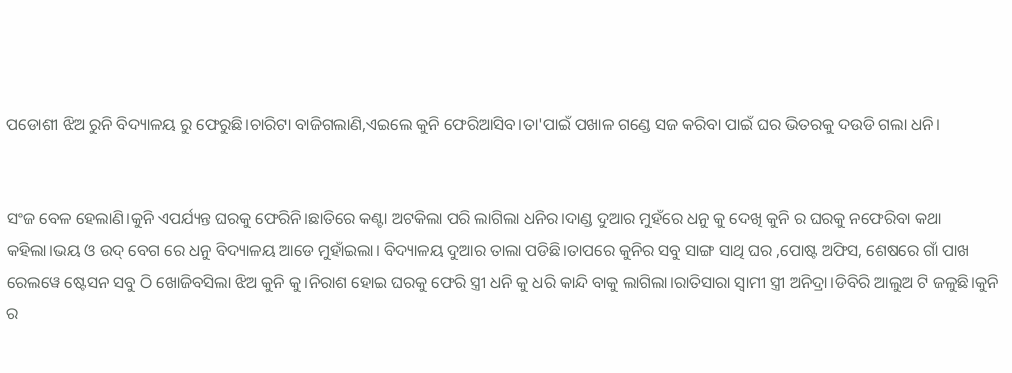ପଡୋଶୀ ଝିଅ ରୁନି ବିଦ୍ୟାଳୟ ରୁ ଫେରୁଛି।ଚାରିଟା ବାଜିଗଲାଣି,ଏଇଲେ କୁନି ଫେରିଆସିବ।ତା'ପାଇଁ ପଖାଳ ଗଣ୍ଡେ ସଜ କରିବା ପାଇଁ ଘର ଭିତରକୁ ଦଉଡି ଗଲା ଧନି।


ସଂଜ ବେଳ ହେଲାଣି।କୁନି ଏପର୍ଯ୍ୟନ୍ତ ଘରକୁ ଫେରିନି।ଛାତିରେ କଣ୍ଟା ଅଟକିଲା ପରି ଲାଗିଲା ଧନିର।ଦାଣ୍ଡ ଦୁଆର ମୁହଁରେ ଧନୁ କୁ ଦେଖି କୁନି ର ଘରକୁ ନଫେରିବା କଥା କହିଲା।ଭୟ ଓ ଉଦ୍ ବେଗ ରେ ଧନୁ ବିଦ୍ୟାଳୟ ଆଡେ ମୁହାଁଇଲା। ବିଦ୍ୟାଳୟ ଦୁଆର ତାଲା ପଡିଛି।ତାପରେ କୁନିର ସବୁ ସାଙ୍ଗ ସାଥି ଘର ,ପୋଷ୍ଟ ଅଫିସ, ଶେଷରେ ଗାଁ ପାଖ ରେଲୱେ ଷ୍ଟେସନ ସବୁ ଠି ଖୋଜିବସିଲା ଝିଅ କୁନି କୁ।ନିରାଶ ହୋଇ ଘରକୁ ଫେରି ସ୍ତ୍ରୀ ଧନି କୁ ଧରି କାନ୍ଦି ବାକୁ ଲାଗିଲା।ରାତିସାରା ସ୍ବାମୀ ସ୍ତ୍ରୀ ଅନିଦ୍ରା।ଡିବିରି ଆଲୁଅ ଟି ଜଳୁଛି।କୁନି ର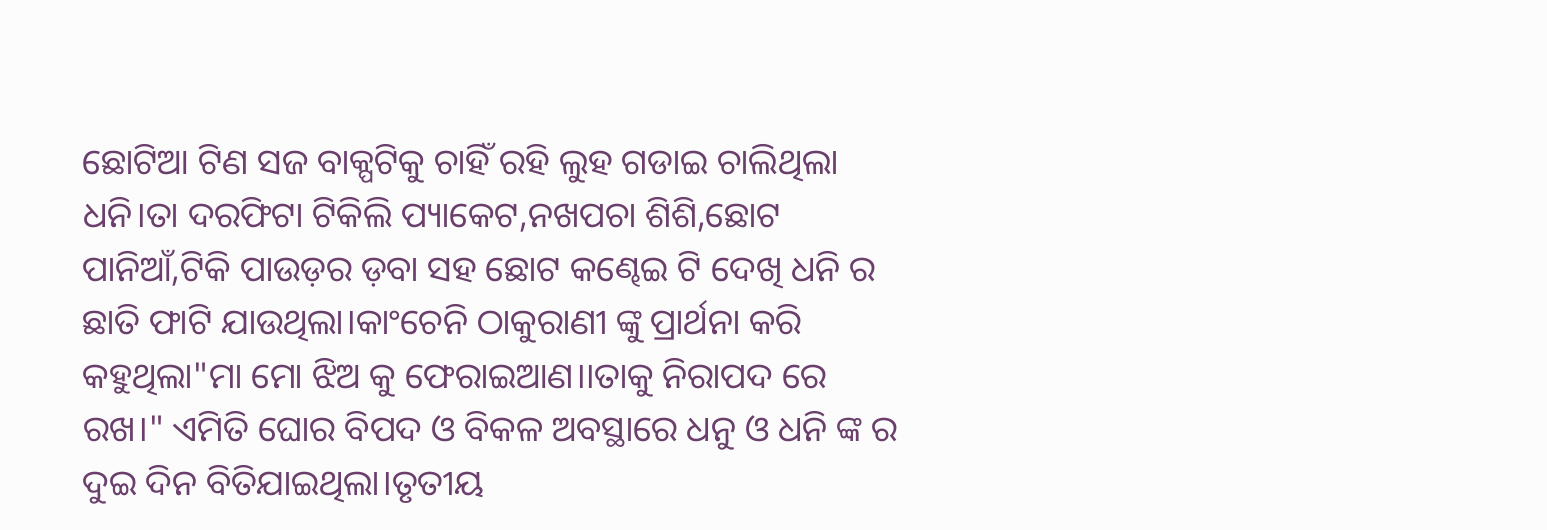ଛୋଟିଆ ଟିଣ ସଜ ବାକ୍ପଟିକୁ ଚାହିଁ ରହି ଲୁହ ଗଡାଇ ଚାଲିଥିଲା ଧନି।ତା ଦରଫିଟା ଟିକିଲି ପ୍ୟାକେଟ,ନଖପଚା ଶିଶି,ଛୋଟ ପାନିଆଁ,ଟିକି ପାଉଡ଼ର ଡ଼ବା ସହ ଛୋଟ କଣ୍ଢେଇ ଟି ଦେଖି ଧନି ର ଛାତି ଫାଟି ଯାଉଥିଲା।କାଂଚେନି ଠାକୁରାଣୀ ଙ୍କୁ ପ୍ରାର୍ଥନା କରି କହୁଥିଲା"ମା ମୋ ଝିଅ କୁ ଫେରାଇଆଣ।।ତାକୁ ନିରାପଦ ରେ ରଖ।" ଏମିତି ଘୋର ବିପଦ ଓ ବିକଳ ଅବସ୍ଥାରେ ଧନୁ ଓ ଧନି ଙ୍କ ର ଦୁଇ ଦିନ ବିତିଯାଇଥିଲା।ତୃତୀୟ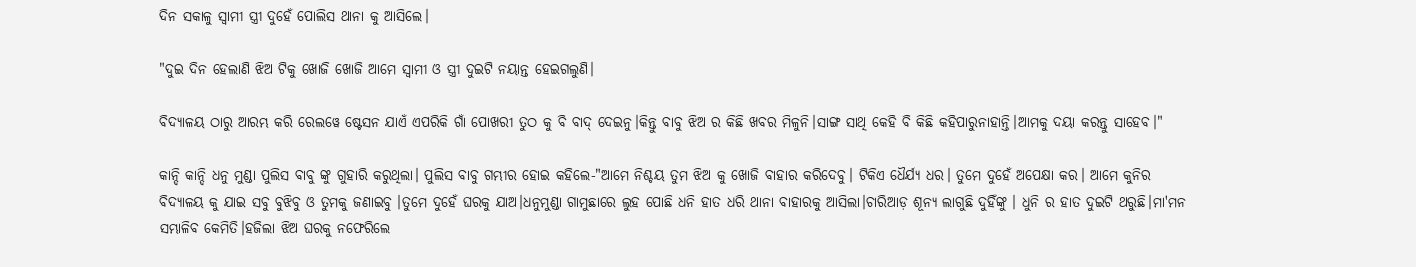ଦିନ ସକାଳୁ ସ୍ବାମୀ ସ୍ତ୍ରୀ ଦୁହେଁ ପୋଲିସ ଥାନା କୁ ଆସିଲେ।

"ଦୁଇ ଦିନ ହେଲାଣି ଝିଅ ଟିକୁ ଖୋଜି ଖୋଜି ଆମେ ସ୍ବାମୀ ଓ ସ୍ତ୍ରୀ ଦୁଇଟି ନୟାନ୍ତ ହେଇଗଲୁଣି।

ବିଦ୍ୟାଳୟ ଠାରୁ ଆରମ୍ଭ କରି ରେଲୱେ ଷ୍ଟେସନ ଯାଏଁ ଏପରିକି ଗାଁ ପୋଖରୀ ତୁଠ କୁ ବି ବାଦ୍ ଦେଇନୁ।କିନ୍ତୁ ବାବୁ ଝିଅ ର କିଛି ଖବର ମିଳୁନି।ସାଙ୍ଗ ସାଥି କେହି ବି କିଛି କହିପାରୁନାହାନ୍ତି।ଆମକୁ ଦୟା କରନ୍ତୁ ସାହେବ।"

କାନ୍ଦି କାନ୍ଦି ଧନୁ ମୁଣ୍ଡା ପୁଲିସ ବାବୁ ଙ୍କୁ ଗୁହାରି କରୁଥିଲା। ପୁଲିସ ବାବୁ ଗମ୍ଭୀର ହୋଇ କହିଲେ-"ଆମେ ନିଶ୍ଚୟ ତୁମ ଝିଅ କୁ ଖୋଜି ବାହାର କରିଦେବୁ। ଟିକିଏ ଧୈର୍ଯ୍ୟ ଧର। ତୁମେ ଦୁହେଁ ଅପେକ୍ଷା କର। ଆମେ କୁନିର ବିଦ୍ୟାଳୟ କୁ ଯାଇ ସବୁ ବୁଝିବୁ ଓ ତୁମକୁ ଜଣାଇବୁ ।ତୁମେ ଦୁହେଁ ଘରକୁ ଯାଅ।ଧନୁମୁଣ୍ଡା ଗାମୁଛାରେ ଲୁହ ପୋଛି ଧନି ହାତ ଧରି ଥାନା ବାହାରକୁ ଆସିଲା।ଚାରିଆଡ଼ ଶୂନ୍ୟ ଲାଗୁଛି ଦୁହିଁଙ୍କୁ । ଧୁନି ର ହାତ ଦୁଇଟି ଥରୁଛି।ମା'ମନ ସମ୍ଭାଳିବ କେମିତି।ହଜିଲା ଝିଅ ଘରକୁ ନଫେରିଲେ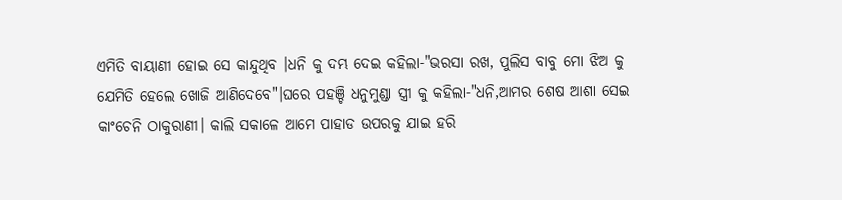ଏମିତି ବାୟାଣୀ ହୋଇ ସେ କାନ୍ଦୁଥିବ ।ଧନି କୁ ଦମ୍ଭ ଦେଇ କହିଲା-"ଭରସା ରଖ, ପୁଲିସ ବାବୁ ମୋ ଝିଅ କୁ ଯେମିତି ହେଲେ ଖୋଜି ଆଣିଦେବେ"।ଘରେ ପହଞ୍ଚି ଧନୁମୁଣ୍ଡା ସ୍ତ୍ରୀ କୁ କହିଲା-"ଧନି,ଆମର ଶେଷ ଆଶା ସେଇ କାଂଚେନି ଠାକୁରାଣୀ। କାଲି ସକାଳେ ଆମେ ପାହାଡ ଉପରକୁ ଯାଇ ହରି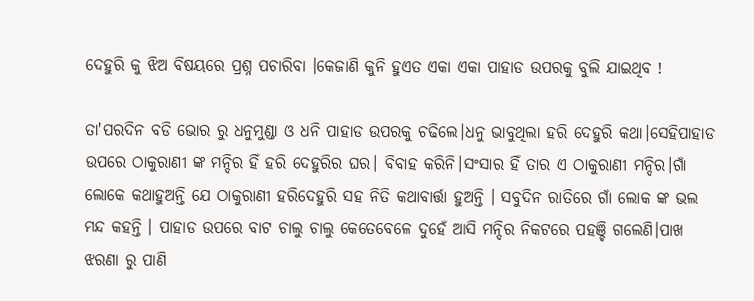ଦେହୁରି କୁ ଝିଅ ବିଷୟରେ ପ୍ରଶ୍ନ ପଚାରିବା ।କେଜାଣି କୁନି ହୁଏତ ଏକା ଏକା ପାହାଡ ଉପରକୁ ବୁଲି ଯାଇଥିବ !

ତା'ପରଦିନ ବଡି ଭୋର ରୁ ଧନୁମୁଣ୍ଡା ଓ ଧନି ପାହାଡ ଉପରକୁ ଚଢିଲେ।ଧନୁ ଭାବୁଥିଲା ହରି ଦେହୁରି କଥା।ସେହିପାହାଡ ଉପରେ ଠାକୁରାଣୀ ଙ୍କ ମନ୍ଦିର ହିଁ ହରି ଦେହୁରିର ଘର। ବିବାହ କରିନି।ସଂସାର ହିଁ ତାର ଏ ଠାକୁରାଣୀ ମନ୍ଦିର।ଗାଁ ଲୋକେ କଥାହୁଅନ୍ତି ଯେ ଠାକୁରାଣୀ ହରିଦେହୁରି ସହ ନିତି କଥାବାର୍ତ୍ତା ହୁଅନ୍ତି । ସବୁଦିନ ରାତିରେ ଗାଁ ଲୋକ ଙ୍କ ଭଲ ମନ୍ଦ କହନ୍ତି । ପାହାଡ ଉପରେ ବାଟ ଚାଲୁ ଚାଲୁ କେତେବେଳେ ଦୁହେଁ ଆସି ମନ୍ଦିର ନିକଟରେ ପହଞ୍ଚି ଗଲେଣି।ପାଖ ଝରଣା ରୁ ପାଣି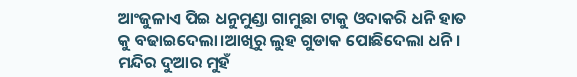ଆଂଜୁଳାଏ ପିଇ ଧନୁମୁଣ୍ଡା ଗାମୁଛା ଟାକୁ ଓଦାକରି ଧନି ହାତ କୁ ବଢାଇଦେଲା।ଆଖିରୁ ଲୁହ ଗୁଡାକ ପୋଛିଦେଲା ଧନି। ମନ୍ଦିର ଦୁଆର ମୁହଁ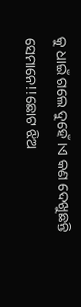କୁ ଧାଇଁ ଗଲେ ଦୁହେଁ ।ଏ କଣ ଦେଖୁଛନ୍ତି ସେମାନେ!!ଛୋଟ ଝିଅ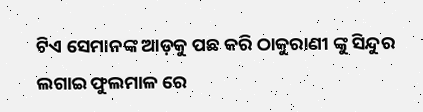ଟିଏ ସେମାନଙ୍କ ଆଡ଼କୁ ପଛ କରି ଠାକୁରାଣୀ ଙ୍କୁ ସିନ୍ଦୁର ଲଗାଇ ଫୁଲମାଳ ରେ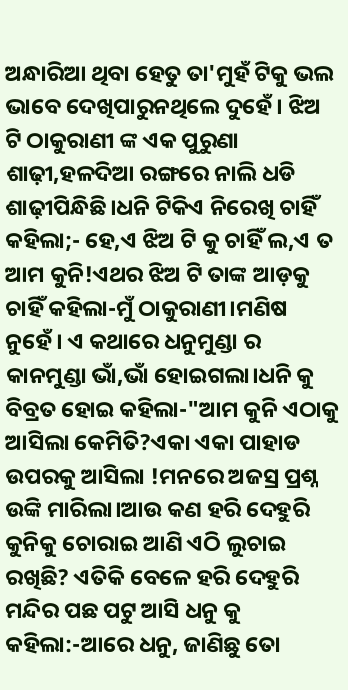ଅନ୍ଧାରିଆ ଥିବା ହେତୁ ତା'ମୁହଁ ଟିକୁ ଭଲ ଭାବେ ଦେଖିପାରୁନଥିଲେ ଦୁହେଁ। ଝିଅ ଟି ଠାକୁରାଣୀ ଙ୍କ ଏକ ପୁରୁଣା ଶାଢ଼ୀ,ହଳଦିଆ ରଙ୍ଗରେ ନାଲି ଧଡି ଶାଢ଼ୀପିନ୍ଧିଛି।ଧନି ଟିକିଏ ନିରେଖି ଚାହିଁ କହିଲା;- ହେ,ଏ ଝିଅ ଟି କୁ ଚାହିଁ ଲ,ଏ ତ ଆମ କୁନି!ଏଥର ଝିଅ ଟି ତାଙ୍କ ଆଡ଼କୁ ଚାହିଁ କହିଲା-ମୁଁ ଠାକୁରାଣୀ।ମଣିଷ ନୁହେଁ। ଏ କଥାରେ ଧନୁମୁଣ୍ଡା ର କାନମୁଣ୍ଡା ଭାଁ,ଭାଁ ହୋଇଗଲା।ଧନି କୁ ବିବ୍ରତ ହୋଇ କହିଲା-"ଆମ କୁନି ଏଠାକୁ ଆସିଲା କେମିତି?ଏକା ଏକା ପାହାଡ ଉପରକୁ ଆସିଲା !ମନରେ ଅଜସ୍ର ପ୍ରଶ୍ନ ଉଙ୍କି ମାରିଲା।ଆଉ କଣ ହରି ଦେହୁରି କୁନିକୁ ଚୋରାଇ ଆଣି ଏଠି ଲୁଚାଇ ରଖିଛି? ଏତିକି ବେଳେ ହରି ଦେହୁରି ମନ୍ଦିର ପଛ ପଟୁ ଆସି ଧନୁ କୁ କହିଲା:-ଆରେ ଧନୁ, ଜାଣିଛୁ ତୋ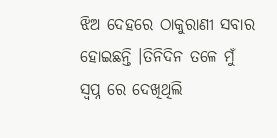ଝିଅ ଦେହରେ ଠାକୁରାଣୀ ସବାର ହୋଇଛନ୍ତି ।ତିନିଦିନ ତଳେ ମୁଁ ସ୍ବପ୍ନ ରେ ଦେଖିଥିଲି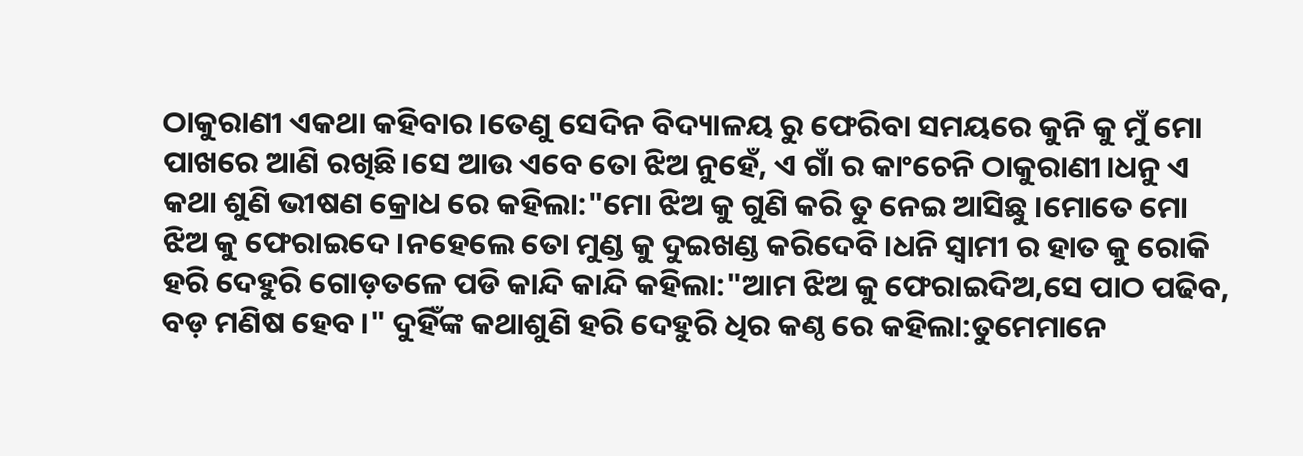ଠାକୁରାଣୀ ଏକଥା କହିବାର।ତେଣୁ ସେଦିନ ବିଦ୍ୟାଳୟ ରୁ ଫେରିବା ସମୟରେ କୁନି କୁ ମୁଁ ମୋ ପାଖରେ ଆଣି ରଖିଛି।ସେ ଆଉ ଏବେ ତୋ ଝିଅ ନୁହେଁ, ଏ ଗାଁ ର କାଂଚେନି ଠାକୁରାଣୀ।ଧନୁ ଏ କଥା ଶୁଣି ଭୀଷଣ କ୍ରୋଧ ରେ କହିଲା:"ମୋ ଝିଅ କୁ ଗୁଣି କରି ତୁ ନେଇ ଆସିଛୁ ।ମୋତେ ମୋ ଝିଅ କୁ ଫେରାଇଦେ।ନହେଲେ ତୋ ମୁଣ୍ଡ କୁ ଦୁଇଖଣ୍ଡ କରିଦେବି।ଧନି ସ୍ବାମୀ ର ହାତ କୁ ରୋକି ହରି ଦେହୁରି ଗୋଡ଼ତଳେ ପଡି କାନ୍ଦି କାନ୍ଦି କହିଲା:"ଆମ ଝିଅ କୁ ଫେରାଇଦିଅ,ସେ ପାଠ ପଢିବ, ବଡ଼ ମଣିଷ ହେବ।" ଦୁହିଁଙ୍କ କଥାଶୁଣି ହରି ଦେହୁରି ଧିର କଣ୍ଠ ରେ କହିଲା:ତୁମେମାନେ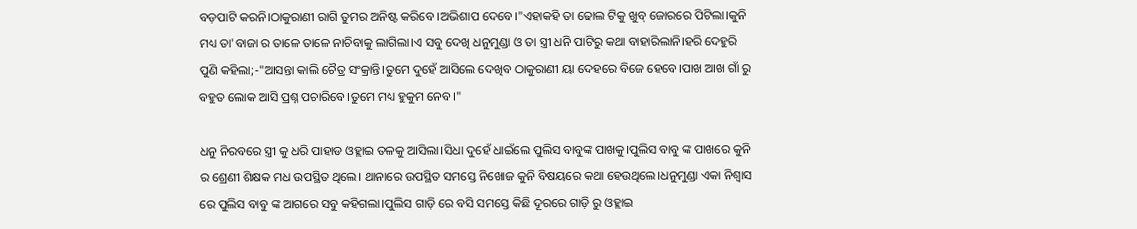ବଡ଼ପାଟି କରନି।ଠାକୁରାଣୀ ରାଗି ତୁମର ଅନିଷ୍ଟ କରିବେ ।ଅଭିଶାପ ଦେବେ।"ଏହାକହି ତା ଢୋଲ ଟିକୁ ଖୁବ୍ ଜୋରରେ ପିଟିଲା।କୁନି ମଧ୍ୟ ତା'ବାଜା ର ତାଳେ ତାଳେ ନାଚିବାକୁ ଲାଗିଲା।ଏ ସବୁ ଦେଖି ଧନୁମୁଣ୍ଡା ଓ ତା ସ୍ତ୍ରୀ ଧନି ପାଟିରୁ କଥା ବାହାରିଲାନି।ହରି ଦେହୁରି ପୁଣି କହିଲା;-"ଆସନ୍ତା କାଲି ଚୈତ୍ର ସଂକ୍ରାନ୍ତି।ତୁମେ ଦୁହେଁ ଆସିଲେ ଦେଖିବ ଠାକୁରାଣୀ ୟା ଦେହରେ ବିଜେ ହେବେ।ପାଖ ଆଖ ଗାଁ ରୁ ବହୁତ ଲୋକ ଆସି ପ୍ରଶ୍ନ ପଚାରିବେ।ତୁମେ ମଧ୍ୟ ହୁକୁମ ନେବ।"

ଧନୁ ନିରବରେ ସ୍ତ୍ରୀ କୁ ଧରି ପାହାଡ ଓହ୍ଲାଇ ତଳକୁ ଆସିଲା।ସିଧା ଦୁହେଁ ଧାଇଁଲେ ପୁଲିସ ବାବୁଙ୍କ ପାଖକୁ।ପୁଲିସ ବାବୁ ଙ୍କ ପାଖରେ କୁନି ର ଶ୍ରେଣୀ ଶିକ୍ଷକ ମଧ ଉପସ୍ଥିତ ଥିଲେ। ଥାନାରେ ଉପସ୍ଥିତ ସମସ୍ତେ ନିଖୋଜ କୁନି ବିଷୟରେ କଥା ହେଉଥିଲେ।ଧନୁମୁଣ୍ଡା ଏକା ନିଶ୍ୱାସ ରେ ପୁଲିସ ବାବୁ ଙ୍କ ଆଗରେ ସବୁ କହିଗଲା।ପୁଲିସ ଗାଡ଼ି ରେ ବସି ସମସ୍ତେ କିଛି ଦୂରରେ ଗାଡ଼ି ରୁ ଓହ୍ଲାଇ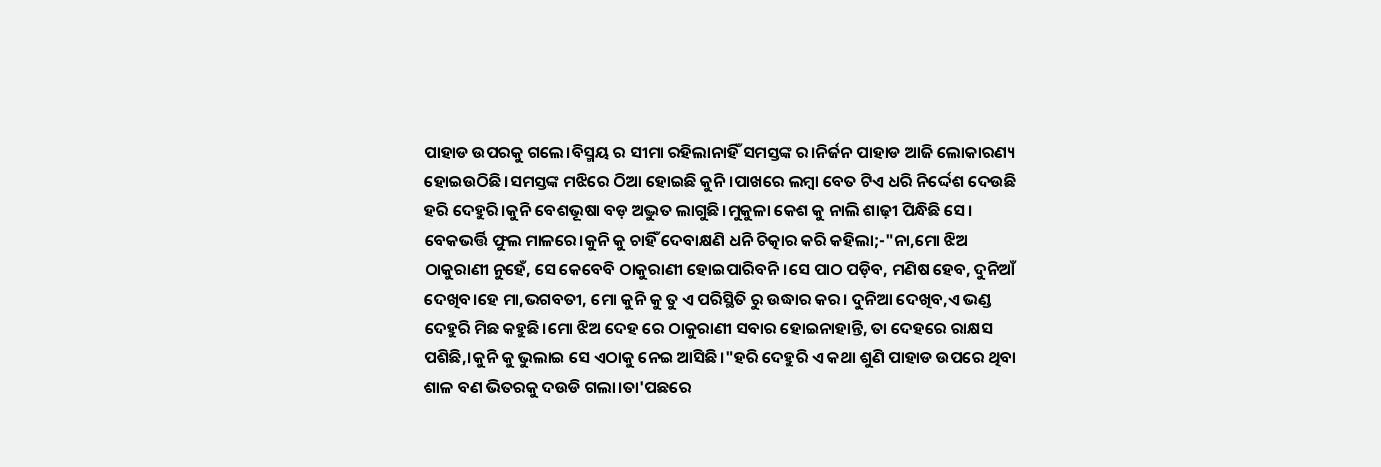ପାହାଡ ଉପରକୁ ଗଲେ।ବିସ୍ମୟ ର ସୀମା ରହିଲାନାହିଁ ସମସ୍ତଙ୍କ ର।ନିର୍ଜନ ପାହାଡ ଆଜି ଲୋକାରଣ୍ୟ ହୋଇଉଠିଛି।ସମସ୍ତଙ୍କ ମଝିରେ ଠିଆ ହୋଇଛି କୁନି।ପାଖରେ ଲମ୍ବା ବେତ ଟିଏ ଧରି ନିର୍ଦ୍ଦେଶ ଦେଉଛି ହରି ଦେହୁରି।କୁନି ବେଶଭୂଷା ବଡ଼ ଅଦ୍ଭୁତ ଲାଗୁଛି।ମୁକୁଳା କେଶ କୁ ନାଲି ଶାଢ଼ୀ ପିନ୍ଧିଛି ସେ। ବେକଭର୍ତ୍ତି ଫୁଲ ମାଳରେ।କୁନି କୁ ଚାହିଁ ଦେବାକ୍ଷଣି ଧନି ଚିତ୍କାର କରି କହିଲା;-"ନା,ମୋ ଝିଅ ଠାକୁରାଣୀ ନୁହେଁ, ସେ କେବେବି ଠାକୁରାଣୀ ହୋଇପାରିବନି।ସେ ପାଠ ପଡ଼ିବ, ମଣିଷ ହେବ, ଦୁନିଆଁ ଦେଖିବ।ହେ ମା,ଭଗବତୀ, ମୋ କୁନି କୁ ତୁ ଏ ପରିସ୍ଥିତି ରୁ ଉଦ୍ଧାର କର। ଦୁନିଆ ଦେଖିବ,ଏ ଭଣ୍ଡ ଦେହୁରି ମିଛ କହୁଛି।ମୋ ଝିଅ ଦେହ ରେ ଠାକୁରାଣୀ ସବାର ହୋଇନାହାନ୍ତି, ତା ଦେହରେ ରାକ୍ଷସ ପଶିଛି,।କୁନି କୁ ଭୁଲାଇ ସେ ଏଠାକୁ ନେଇ ଆସିଛି।"ହରି ଦେହୁରି ଏ କଥା ଶୁଣି ପାହାଡ ଉପରେ ଥିବା ଶାଳ ବଣ ଭିତରକୁ ଦଉଡି ଗଲା।ତା'ପଛରେ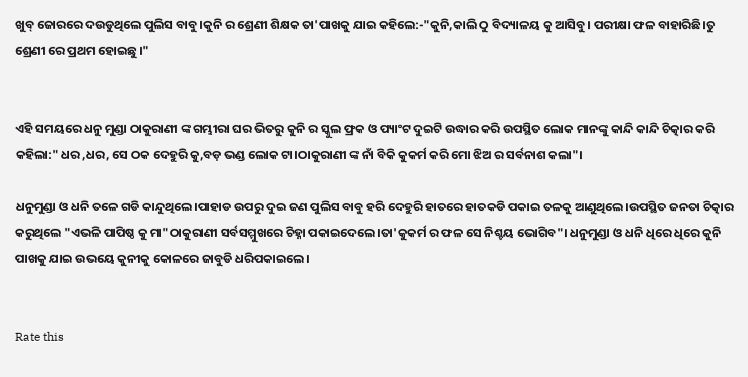ଖୁବ୍ ଜୋରରେ ଦଉଡୁଥିଲେ ପୁଲିସ ବାବୁ।କୁନି ର ଶ୍ରେଣୀ ଶିକ୍ଷକ ତା'ପାଖକୁ ଯାଇ କହିଲେ:-"କୁନି,କାଲି ଠୁ ବିଦ୍ୟାଳୟ କୁ ଆସିବୁ। ପରୀକ୍ଷା ଫଳ ବାହାରିଛି।ତୁ ଶ୍ରେଣୀ ରେ ପ୍ରଥମ ହୋଇଛୁ ।"


ଏହି ସମୟରେ ଧନୁ ମୁଣ୍ଡା ଠାକୁରାଣୀ ଙ୍କ ଗମ୍ଭୀରା ଘର ଭିତରୁ କୁନି ର ସ୍କୁଲ ଫ୍ରକ ଓ ପ୍ୟାଂଟ ଦୁଇଟି ଉଦ୍ଧାର କରି ଉପସ୍ଥିତ ଲୋକ ମାନଙ୍କୁ କାନ୍ଦି କାନ୍ଦି ଚିତ୍କାର କରି କହିଲା:" ଧର ,ଧର, ସେ ଠକ ଦେହୁରି କୁ,ବଡ଼ ଭଣ୍ଡ ଲୋକ ଟା।ଠାକୁରାଣୀ ଙ୍କ ନାଁ ବିକି କୁକର୍ମ କରି ମୋ ଝିଅ ର ସର୍ବନାଶ କଲା"।

ଧନୁମୁଣ୍ଡା ଓ ଧନି ତଳେ ଗଡି କାନ୍ଦୁଥିଲେ।ପାହାଡ ଉପରୁ ଦୁଇ ଜଣ ପୁଲିସ ବାବୁ ହରି ଦେହୁରି ହାତରେ ହାତକଡି ପକାଇ ତଳକୁ ଆଣୁଥିଲେ।ଉପସ୍ଥିତ ଜନତା ଚିତ୍କାର କରୁଥିଲେ "ଏଭଳି ପାପିଷ୍ଠ କୁ ମା"ଠାକୁରାଣୀ ସର୍ବସମ୍ମୁଖରେ ଚିହ୍ନା ପକାଇଦେଲେ।ତା'କୁକର୍ମ ର ଫଳ ସେ ନିଶ୍ଚୟ ଭୋଗିବ"। ଧନୁମୁଣ୍ଡା ଓ ଧନି ଧିରେ ଧିରେ କୁନି ପାଖକୁ ଯାଇ ଉଭୟେ କୁନୀକୁ କୋଳରେ ଜାବୁଡି ଧରିପକାଇଲେ।


Rate this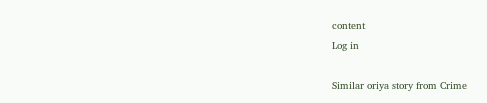content
Log in

Similar oriya story from Crime